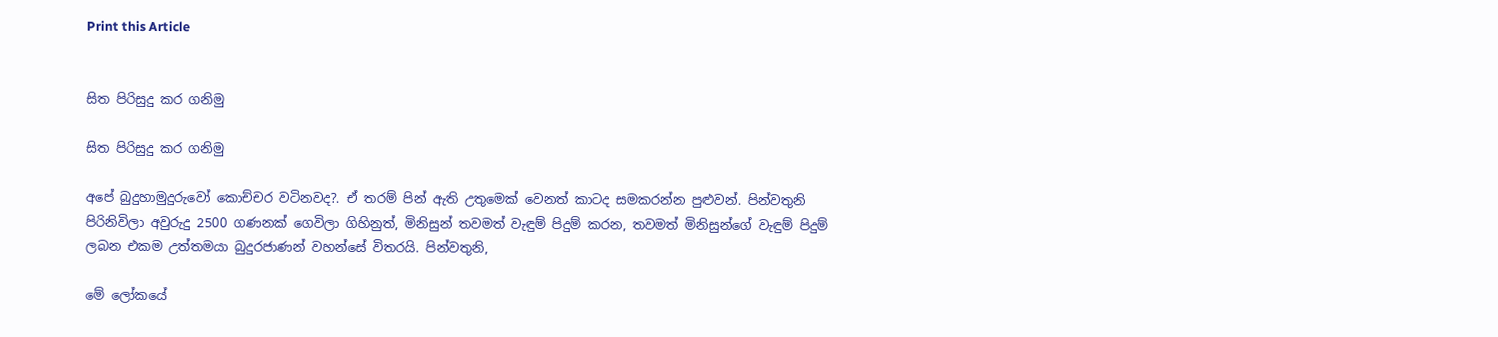Print this Article


සිත පිරිසුදු කර ගනිමු

සිත පිරිසුදු කර ගනිමු

අපේ බුදුහාමුදුරුවෝ කොච්චර වටිනවද?. ඒ තරම් පින් ඇති උතුමෙක් වෙනත් කාටද සමකරන්න පුළුවන්. පින්වතුනි පිරිනිවිලා අවුරුදු 2500 ගණනක් ගෙවිලා ගිහිනුත්, මිනිසුන් තවමත් වැඳුම් පිදුම් කරන, තවමත් මිනිසුන්ගේ වැඳුම් පිදුම් ලබන එකම උත්තමයා බුදුරජාණන් වහන්සේ විතරයි. පින්වතුනි,

මේ ලෝකයේ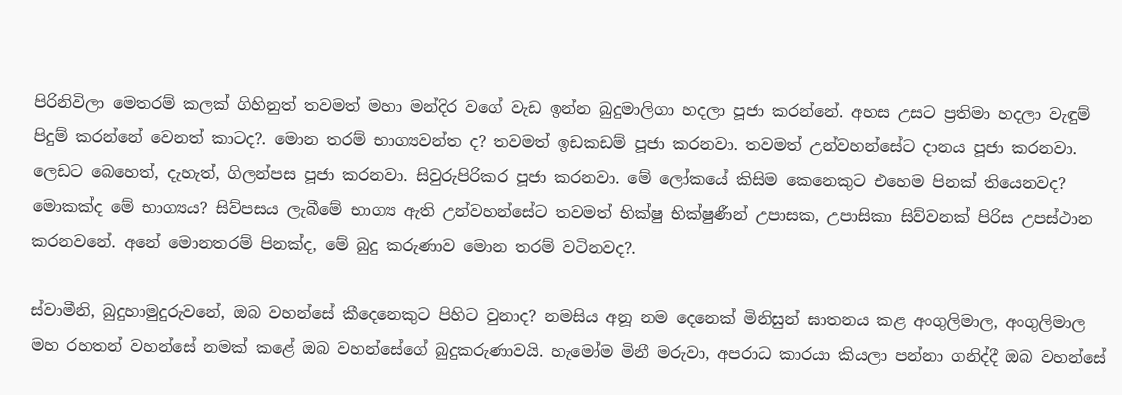පිරිනිවිලා මෙතරම් කලක් ගිහිනුත් තවමත් මහා මන්දිර වගේ වැඩ ඉන්න බුදුමාලිගා හදලා පූජා කරන්නේ. අහස උසට ප්‍රතිමා හදලා වැඳුම් පිදුම් කරන්නේ වෙනත් කාටද?. මොන තරම් භාග්‍යවන්ත ද? තවමත් ඉඩකඩම් පූජා කරනවා. තවමත් උන්වහන්සේට දානය පූජා කරනවා. ලෙඩට බෙහෙත්, දැහැත්, ගිලන්පස පූජා කරනවා. සිවුරුපිරිකර පූජා කරනවා. මේ ලෝකයේ කිසිම කෙනෙකුට එහෙම පිනක් තියෙනවද? මොකක්ද මේ භාග්‍යය? සිව්පසය ලැබීමේ භාග්‍ය ඇති උන්වහන්සේට තවමත් භික්ෂු භික්ෂුණීන් උපාසක, උපාසිකා සිව්වනක් පිරිස උපස්ථාන කරනවනේ. අනේ මොනතරම් පිනක්ද, මේ බුදු කරුණාව මොන තරම් වටිනවද?.

ස්වාමීනි, බුදුහාමුදුරුවනේ, ඔබ වහන්සේ කීදෙනෙකුට පිහිට වුනාද? නමසිය අනූ නම දෙනෙක් මිනිසුන් ඝාතනය කළ අංගුලිමාල, අංගුලිමාල මහ රහතන් වහන්සේ නමක් කළේ ඔබ වහන්සේගේ බුදුකරුණාවයි. හැමෝම මිනී මරුවා, අපරාධ කාරයා කියලා පන්නා ගනිද්දී ඔබ වහන්සේ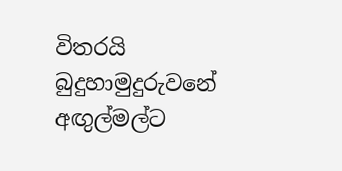විතරයි බුදුහාමුදුරුවනේ අඟුල්මල්ට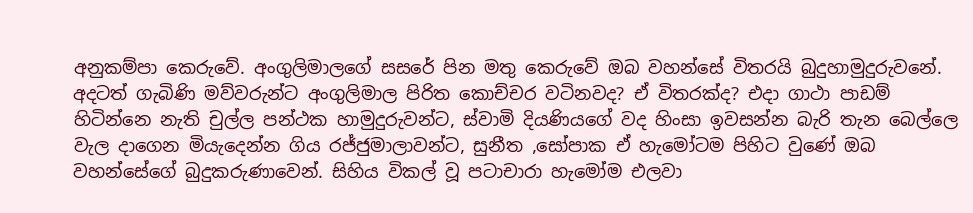අනුකම්පා කෙරුවේ. අංගුලිමාලගේ සසරේ පින මතු කෙරුවේ ඔබ වහන්සේ විතරයි බුදුහාමුදුරුවනේ. අදටත් ගැබිණි මව්වරුන්ට අංගුලිමාල පිරිත කොච්චර වටිනවද? ඒ විතරක්ද? එදා ගාථා පාඩම් හිටින්නෙ නැති චුල්ල පන්ථක හාමුදුරුවන්ට, ස්වාමි දියණියගේ වද හිංසා ඉවසන්න බැරි තැන බෙල්ලෙ වැල දාගෙන මියැදෙන්න ගිය රජ්ජුමාලාවන්ට, සුනීත ,සෝපාක ඒ හැමෝටම පිහිට වුණේ ඔබ වහන්සේගේ බුදුකරුණාවෙන්. සිහිය විකල් වූ පටාචාරා හැමෝම එලවා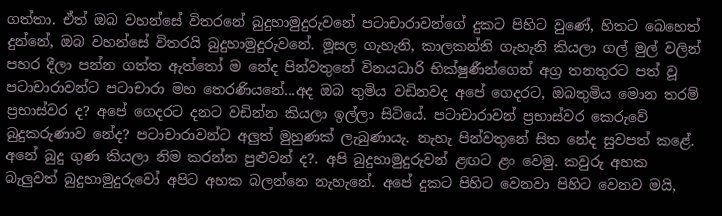ගත්තා. ඒත් ඔබ වහන්සේ විතරනේ බුදුහාමුදුරුවනේ පටාචාරාවන්ගේ දුකට පිහිට වුණේ, හිතට බෙහෙත් දුන්නේ, ඔබ වහන්සේ විතරයි බුදුහාමුදුරුවනේ. මූසල ගැහැනි, කාලකන්නි ගැහැනි කියලා ගල් මුල් වලින් පහර දීලා පන්න ගත්ත ඇත්තෝ ම නේද පින්වතුනේ විනයධාරි භික්ෂුණීන්ගෙන් අග්‍ර තනතුරට පත් වූ පටාචාරාවන්ට පටාචාරා මහ තෙරණියනේ...අද ඔබ තුමිය වඩිනවද අපේ ගෙදරට, ඔබතුමිය මොන තරම් ප්‍රභාස්වර ද? අපේ ගෙදරට දනට වඩින්න කියලා ඉල්ලා සිටියේ. පටාචාරාවන් ප්‍රභාස්වර කෙරුවේ බුදුකරුණාව නේද? පටාචාරාවන්ට අලුත් මුහුණක් ලැබුණායැ. නැහැ පින්වතුනේ සිත නේද සුවපත් කළේ. අනේ බුදු ගුණ කියලා නිම කරන්න පුළුවන් ද?. අපි බුදුහාමුදුරුවන් ළඟට ළං වෙමු. කවුරු අහක බැලුවත් බුදුහාමුදුරුවෝ අපිට අහක බලන්නෙ නැහැනේ. අපේ දුකට පිහිට වෙනවා පිහිට වෙනව මයි,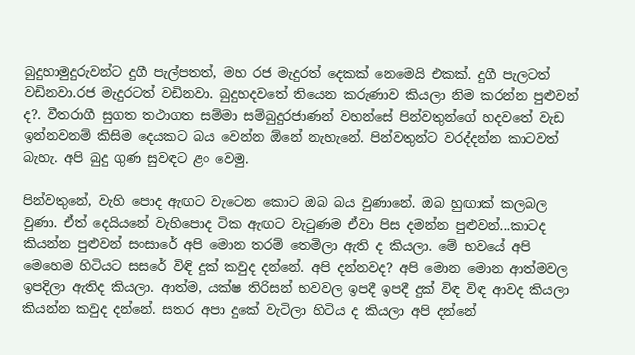බුදුහාමුදුරුවන්ට දුගී පැල්පතත්, මහ රජ මැදුරත් දෙකක් නෙමෙයි එකක්. දුගී පැලටත් වඩිනවා.රජ මැදුරටත් වඩිනවා. බුදුහදවතේ තියෙන කරුණාව කියලා නිම කරන්න පුළුවන් ද?. වීතරාගී සුගත තථාගත සම්මා සම්බුදුරජාණන් වහන්සේ පින්වතුන්ගේ හදවතේ වැඩ ඉන්නවනම් කිසිම දෙයකට බය වෙන්න ඕනේ නැහැනේ. පින්වතුන්ට වරද්දන්න කාටවත් බැහැ. අපි බුදු ගුණ සුවඳට ළං වෙමු.

පින්වතුනේ, වැහි පොද ඇඟට වැටෙන කොට ඔබ බය වුණානේ. ඔබ හුඟාක් කලබල වුණා. ඒත් දෙයියනේ වැහිපොද ටික ඇඟට වැටුණම ඒවා පිස දමන්න පුළුවන්...කාටද කියන්න පුළුවන් සංසාරේ අපි මොන තරම් තෙමිලා ඇති ද කියලා. මේ භවයේ අපි මෙහෙම හිටියට සසරේ විඳි දුක් කවුද දන්නේ. අපි දන්නවද? අපි මොන මොන ආත්මවල ඉපදිලා ඇතිද කියලා. ආත්ම, යක්ෂ තිරිසන් භවවල ඉපදී ඉපදී දුක් විඳ විඳ ආවද කියලා කියන්න කවුද දන්නේ. සතර අපා දුකේ වැටිලා හිටිය ද කියලා අපි දන්නේ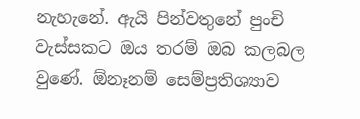නැහැනේ. ඇයි පින්වතුනේ පුංචි වැස්සකට ඔය තරම් ඔබ කලබල වුණේ. ඕනෑනම් සෙම්ප්‍රතිශ්‍යාව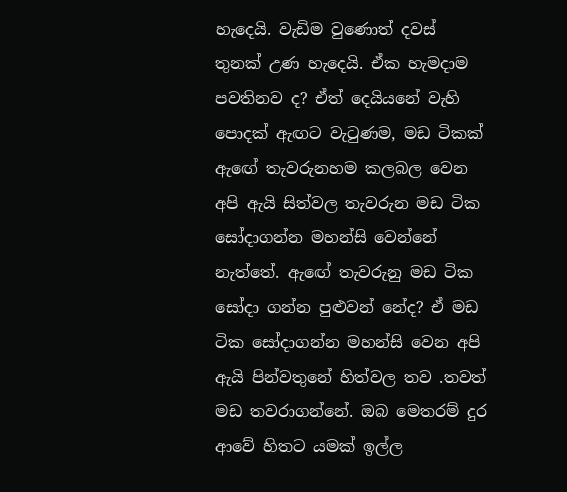හැදෙයි. වැඩිම වුණොත් දවස් තුනක් උණ හැදෙයි. ඒක හැමදාම පවතිනව ද? ඒත් දෙයියනේ වැහි පොදක් ඇඟට වැටුණම, මඩ ටිකක් ඇඟේ තැවරුනහම කලබල වෙන අපි ඇයි සිත්වල තැවරුන මඩ ටික සෝදාගන්න මහන්සි වෙන්නේ නැත්තේ. ඇඟේ තැවරුනු මඩ ටික සෝදා ගන්න පුළුවන් නේද? ඒ මඩ ටික සෝදාගන්න මහන්සි වෙන අපි ඇයි පින්වතුනේ හිත්වල තව .තවත් මඩ තවරාගන්නේ. ඔබ මෙතරම් දුර ආවේ හිතට යමක් ඉල්ල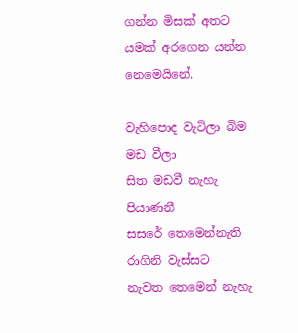ගන්න මිසක් අතට යමක් අරගෙන යන්න නෙමෙයිනේ.

වැහිපොද වැටිලා බිම මඩ වීලා
සිත මඩවී නැහැ පියාණනී
සසරේ තෙමෙන්නැති රාගිනි වැස්සට
නැවත තෙමෙන් නැහැ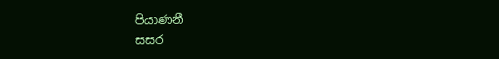පියාණනී
සසර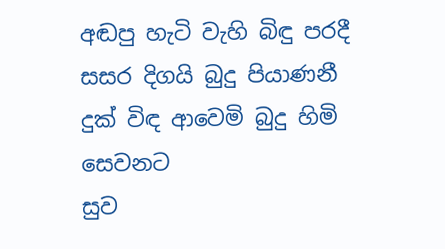අඬපු හැටි වැහි බිඳු පරදී
සසර දිගයි බුදු පියාණනී
දුක් විඳ ආවෙමි බුදු හිමි සෙවනට
සුව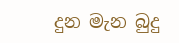දුන මැන බුදු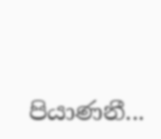පියාණනී...